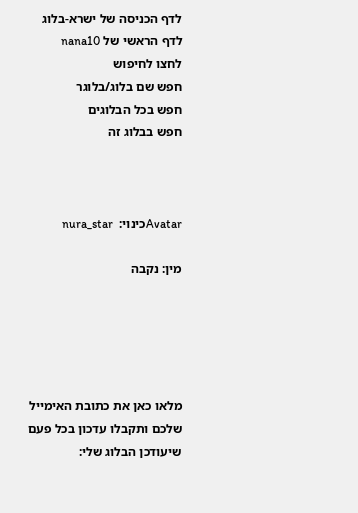לדף הכניסה של ישרא-בלוג
לדף הראשי של nana10
לחצו לחיפוש
חפש שם בלוג/בלוגר
חפש בכל הבלוגים
חפש בבלוג זה



Avatarכינוי:  nura_star

מין: נקבה





מלאו כאן את כתובת האימייל
שלכם ותקבלו עדכון בכל פעם שיעודכן הבלוג שלי: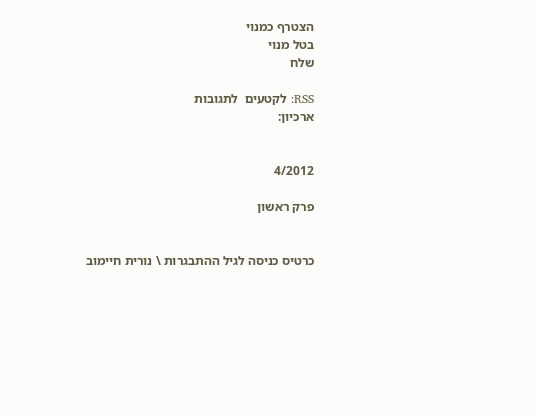הצטרף כמנוי
בטל מנוי
שלח

RSS: לקטעים  לתגובות
ארכיון:


4/2012

פרק ראשון


כרטיס כניסה לגיל ההתבגרות \ נורית חיימוב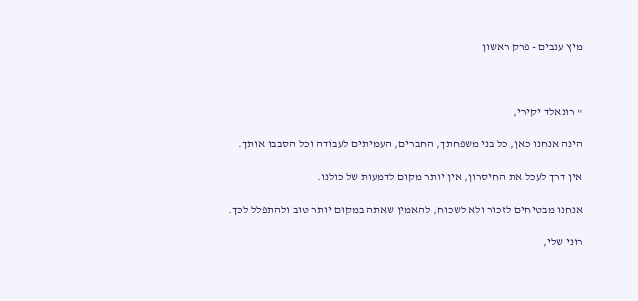מיץ ענבים - פרק ראשון



" רונאלד יקירי,

הינה אנחנו כאן, כל בני משפחתך, החברים, העמיתים לעבודה וכל הסבבו אותך.

אין דרך לעכל את החיסרון, אין יותר מקום לדמעות של כולנו.

אנחנו מבטיחים לזכור ולא לשכוח, להאמין שאתה במקום יותר טוב ולהתפלל לכך.

רוני שלי,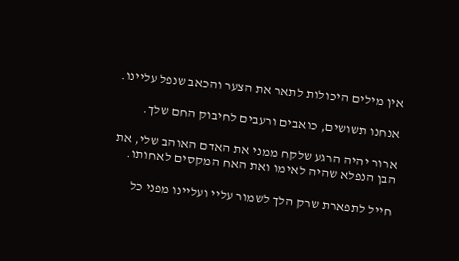אין מילים היכולות לתאר את הצער והכאב שנפל עליינו.

אנחנו תשושים, כואבים ורעבים לחיבוק החם שלך.

ארור יהיה הרגע שלקח ממני את האדם האוהב שלי, את הבן הנפלא שהיה לאימו ואת האח המקסים לאחותו.

חייל לתפארת שרק הלך לשמור עליי ועליינו מפני כל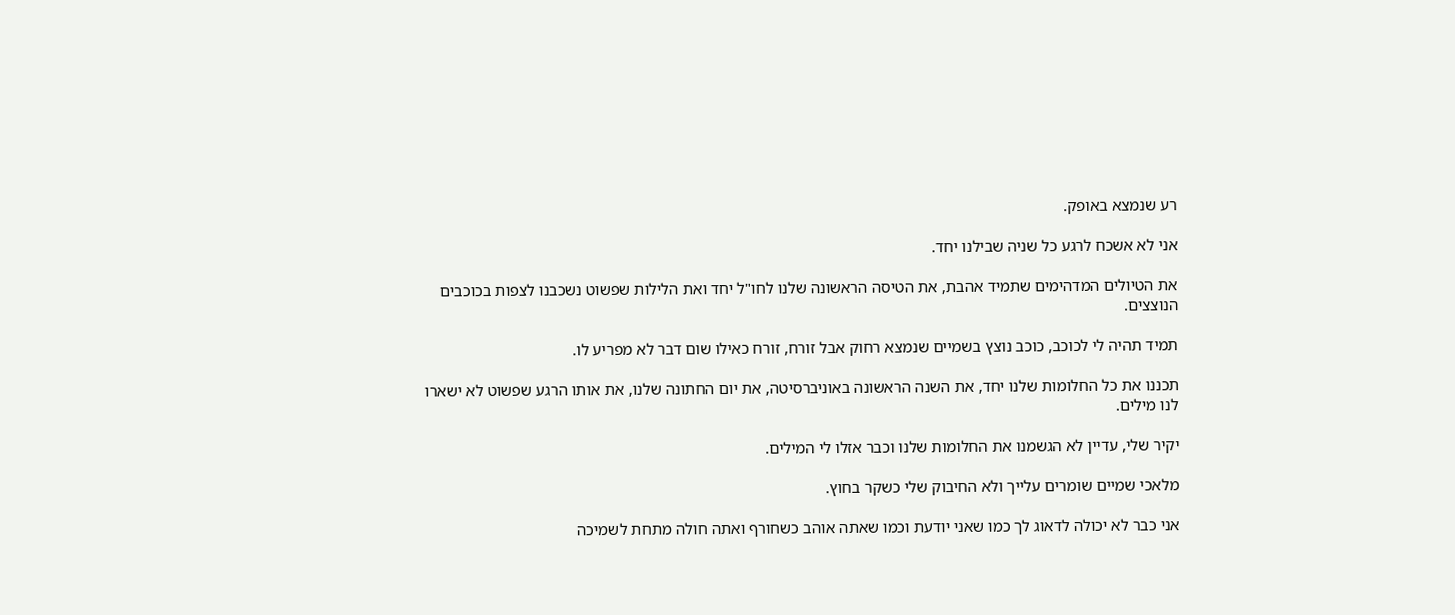רע שנמצא באופק.

אני לא אשכח לרגע כל שניה שבילנו יחד.

את הטיולים המדהימים שתמיד אהבת, את הטיסה הראשונה שלנו לחו"ל יחד ואת הלילות שפשוט נשכבנו לצפות בכוכבים הנוצצים.

תמיד תהיה לי לכוכב, כוכב נוצץ בשמיים שנמצא רחוק אבל זורח, זורח כאילו שום דבר לא מפריע לו.

תכננו את כל החלומות שלנו יחד, את השנה הראשונה באוניברסיטה, את יום החתונה שלנו, את אותו הרגע שפשוט לא ישארו לנו מילים.

יקיר שלי, עדיין לא הגשמנו את החלומות שלנו וכבר אזלו לי המילים.

מלאכי שמיים שומרים עלייך ולא החיבוק שלי כשקר בחוץ.

אני כבר לא יכולה לדאוג לך כמו שאני יודעת וכמו שאתה אוהב כשחורף ואתה חולה מתחת לשמיכה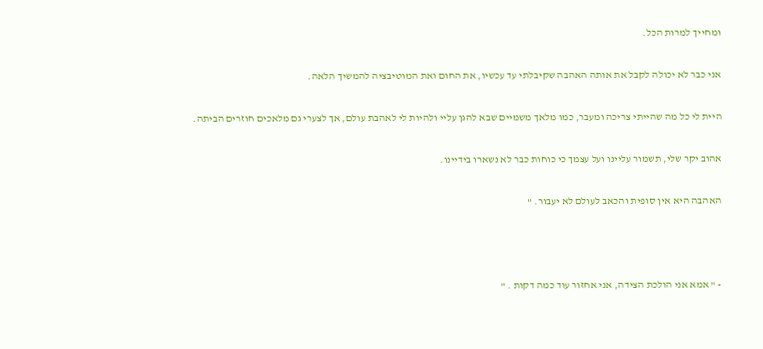ומחייך למרות הכל.

אני כבר לא יכולה לקבל את אותה האהבה שקיבלתי עד עכשיו, את החום ואת המוטיבציה להמשיך הלאה.

היית לי כל מה שהייתי צריכה ומעבר, כמו מלאך משמיים שבא להגן עליי ולהיות לי לאהבת עולם, אך לצערי גם מלאכים חוזרים הביתה.

אהוב יקר שלי, תשמור עליינו ועל עצמך כי כוחות כבר לא נשארו בידיינו.

האהבה היא אין סופית והכאב לעולם לא יעבור. "



- " אמא אני הולכת הצידה, אני אחזור עוד כמה דקות . "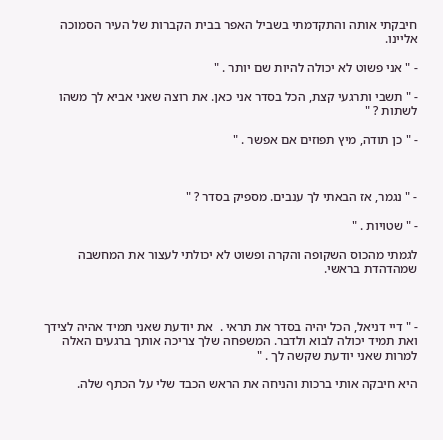חיבקתי אותה והתקדמתי בשביל האפר בבית הקברות של העיר הסמוכה אליינו.

- " אני פשוט לא יכולה להיות שם יותר . "

- " תשבי ותרגעי קצת, הכל בסדר אני כאן. את רוצה שאני אביא לך משהו לשתות ? "

- " כן תודה, מיץ תפוזים אם אפשר . "



- " נגמר, אז הבאתי לך ענבים. מספיק בסדר ? "

- " שטויות . "

לגמתי מהכוס השקופה והקרה ופשוט לא יכולתי לעצור את המחשבה שמהדהדת בראשי.



- " דיי דניאל, הכל יהיה בסדר את תראי .  את יודעת שאני תמיד אהיה לצידך ואת תמיד יכולה לבוא ולדבר. המשפחה שלך צריכה אותך ברגעים האלה למרות שאני יודעת שקשה לך . "

היא חיבקה אותי ברכות והניחה את הראש הכבד שלי על הכתף שלה.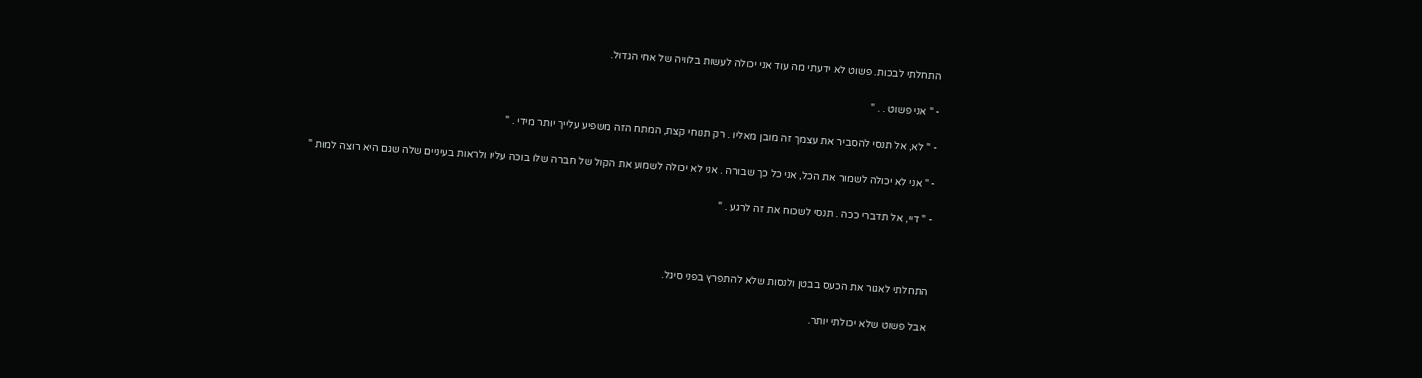התחלתי לבכות. פשוט לא ידעתי מה עוד אני יכולה לעשות בלוויה של אחי הגדול.

- " אני פשוט . . "

- " לא, אל תנסי להסביר את עצמך זה מובן מאליו . רק תנוחי קצת, המתח הזה משפיע עלייך יותר מידי . "

- " אני לא יכולה לשמור את הכל, אני כל כך שבורה . אני לא יכולה לשמוע את הקול של חברה שלו בוכה עליו ולראות בעיניים שלה שגם היא רוצה למות "

- " דיי, אל תדברי ככה . תנסי לשכוח את זה לרגע . "



התחלתי לאגור את הכעס בבטן ולנסות שלא להתפרץ בפני סיגל.

אבל פשוט שלא יכולתי יותר.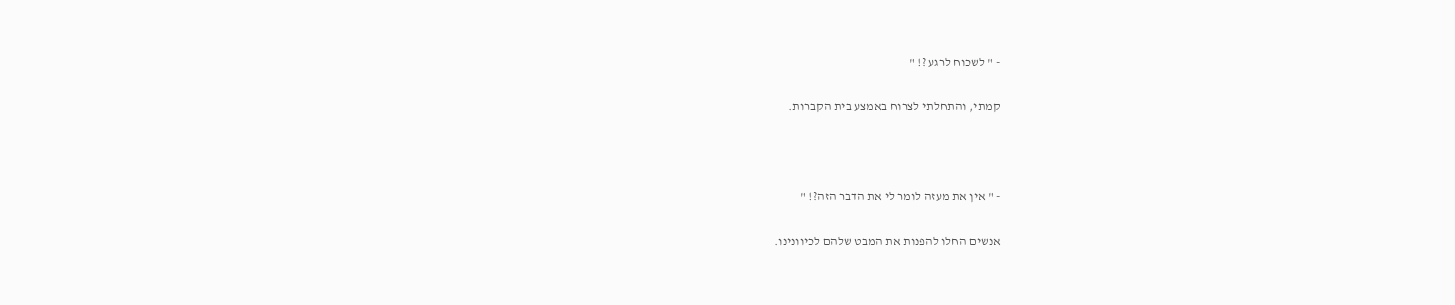- " לשכוח לרגע ?! "

קמתי, והתחלתי לצרוח באמצע בית הקברות.



- " אין את מעזה לומר לי את הדבר הזה?! "

אנשים החלו להפנות את המבט שלהם לכיוונינו.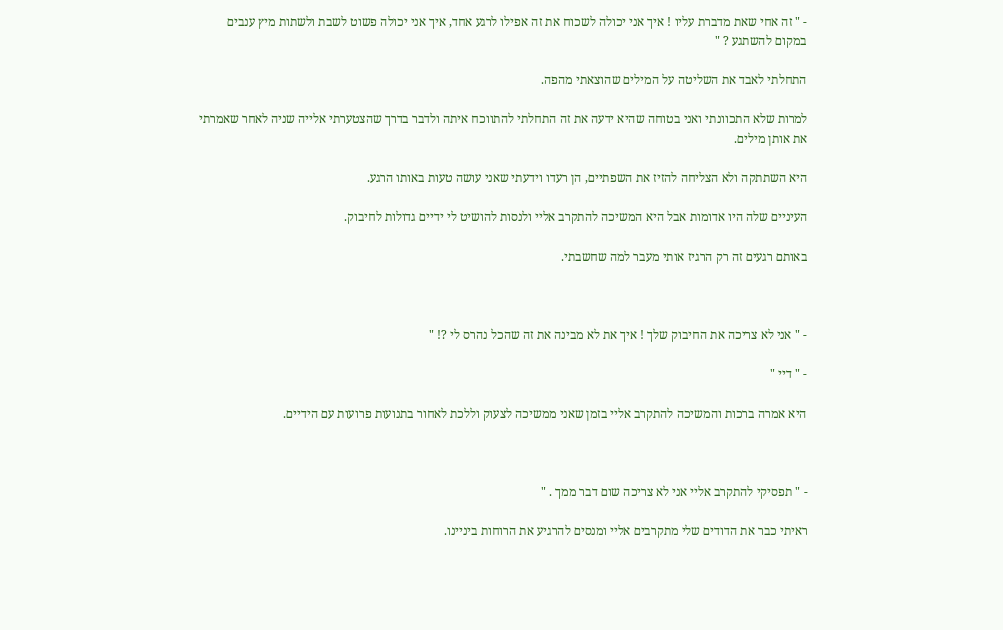- " זה אחי שאת מדברת עליו ! איך אני יכולה לשכוח את זה אפילו לרגע אחד, איך אני יכולה פשוט לשבת ולשתות מיץ ענבים במקום להשתגע ? "

התחלתי לאבד את השליטה על המילים שהוצאתי מהפה.

למרות שלא התכוונתי ואני בטוחה שהיא ידעה את זה התחלתי להתווכח איתה ולדבר בדרך שהצטערתי אלייה שניה לאחר שאמרתי את אותן מילים.

היא השתתקה ולא הצליחה להזיז את השפתיים, הן רעדו וידעתי שאני עושה טעות באותו הרגע.

העיניים שלה היו אדומות אבל היא המשיכה להתקרב אליי ולנסות להושיט לי ידיים גדולות לחיבוק.

באותם רגעים זה רק הרגיז אותי מעבר למה שחשבתי.



- " אני לא צריכה את החיבוק שלך ! איך את לא מבינה את זה שהכל נהרס לי ?! "

- " דיי "

היא אמרה ברכות והמשיכה להתקרב אליי בזמן שאני ממשיכה לצעוק וללכת לאחור בתנועות פרועות עם הידיים.



- " תפסיקי להתקרב אליי אני לא צריכה שום דבר ממך . "

ראיתי כבר את הדודים שלי מתקרבים אליי ומנסים להרגיע את הרוחות ביניינו.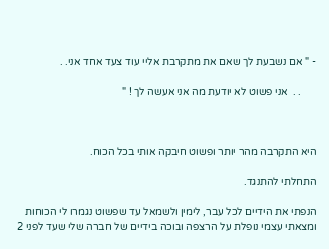- " אם נשבעת לך שאם את מתקרבת אליי עוד צעד אחד אני. .

      . .  אני פשוט לא יודעת מה אני אעשה לך ! "



היא התקרבה מהר יותר ופשוט חיבקה אותי בכל הכוח.

התחלתי להתנגד.

הנפתי את הידיים לכל עבר, לימין ולשמאל עד שפשוט נגמרו לי הכוחות ומצאתי עצמי נופלת על הרצפה ובוכה בידיים של חברה שלי שעד לפני 2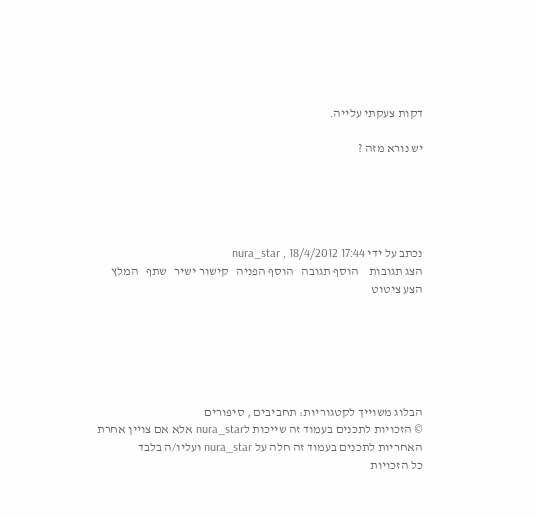דקות צעקתי עלייה.

יש נורא מזה ?





נכתב על ידי nura_star , 18/4/2012 17:44
הצג תגובות    הוסף תגובה   הוסף הפניה   קישור ישיר   שתף   המלץ   הצע ציטוט






הבלוג משוייך לקטגוריות: תחביבים , סיפורים
© הזכויות לתכנים בעמוד זה שייכות לnura_star אלא אם צויין אחרת
האחריות לתכנים בעמוד זה חלה על nura_star ועליו/ה בלבד
כל הזכויות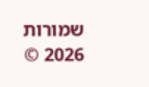שמורות 2026 ©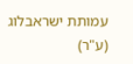עמותת ישראבלוג (ע"ר)